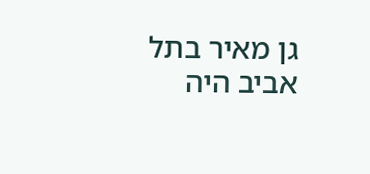גן מאיר בתל אביב היה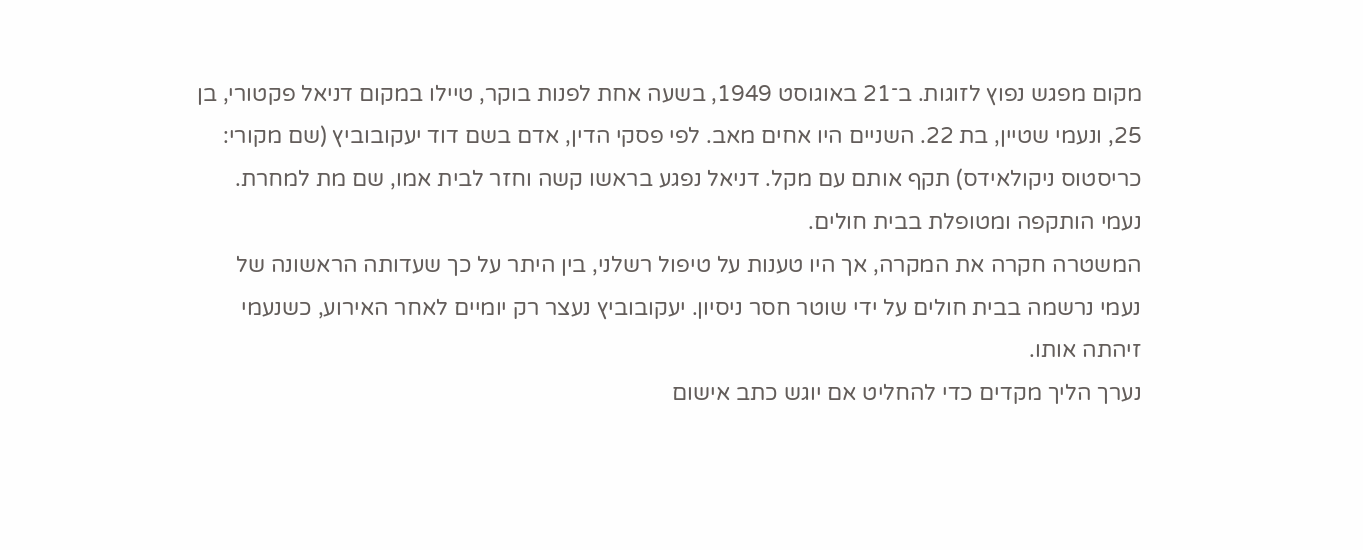מקום מפגש נפוץ לזוגות. ב־21 באוגוסט 1949, בשעה אחת לפנות בוקר, טיילו במקום דניאל פקטורי, בן 25, ונעמי שטיין, בת 22. השניים היו אחים מאב. לפי פסקי הדין, אדם בשם דוד יעקובוביץ (שם מקורי: כריסטוס ניקולאידס) תקף אותם עם מקל. דניאל נפגע בראשו קשה וחזר לבית אמו, שם מת למחרת. נעמי הותקפה ומטופלת בבית חולים.
המשטרה חקרה את המקרה, אך היו טענות על טיפול רשלני, בין היתר על כך שעדותה הראשונה של נעמי נרשמה בבית חולים על ידי שוטר חסר ניסיון. יעקובוביץ נעצר רק יומיים לאחר האירוע, כשנעמי זיהתה אותו.
נערך הליך מקדים כדי להחליט אם יוגש כתב אישום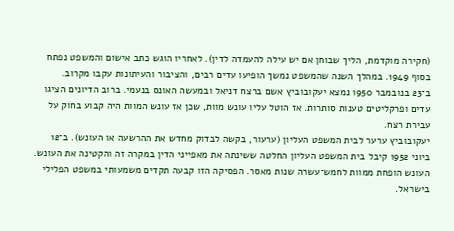(חקירה מוקדמת, הליך שבוחן אם יש עילה להעמדה לדין). לאחריו הוגש כתב אישום והמשפט נפתח בסוף 1949. במהלך השנה שהמשפט נמשך הופיעו עדים רבים, והציבור והעיתונות עקבו מקרוב.
ב־23 בנובמבר 1950 נמצא יעקובוביץ אשם ברצח דניאל ובמעשה האונס בנעמי. ברוב הדיונים הציגו עדים ופרקליטים טענות סותרות. אז הוטל עליו עונש מוות, שכן אז עונש המוות היה קבוע בחוק על עבירת רצח.
יעקובוביץ ערער לבית המשפט העליון (ערעור, בקשה לבדוק מחדש את ההרשעה או העונש). ב־12 ביוני 1952 קיבל בית המשפט העליון החלטה ששינתה את מאפייני הדין במקרה זה והקטינה את העונש. העונש הופחת ממוות לחמש־עשרה שנות מאסר. הפסיקה הזו קבעה תקדים משמעותי במשפט הפלילי בישראל.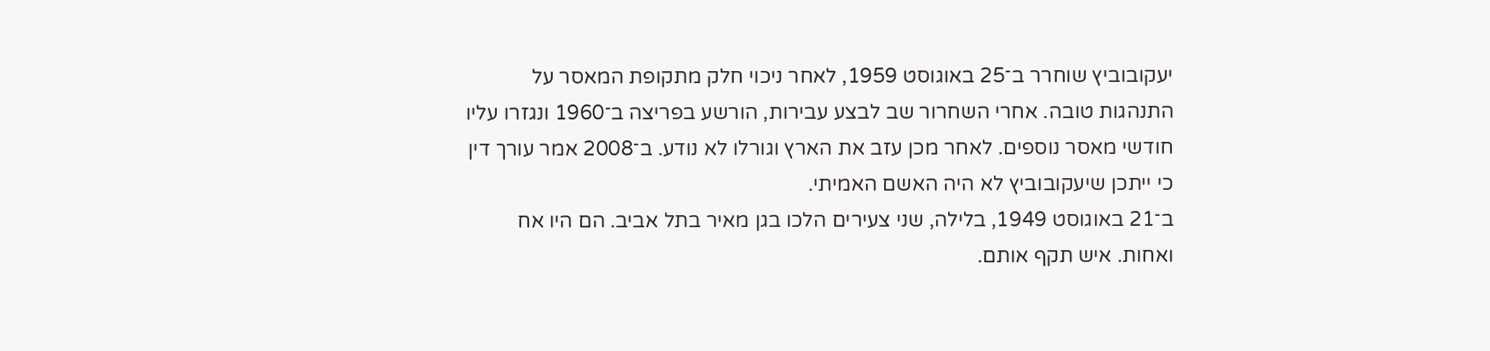יעקובוביץ שוחרר ב־25 באוגוסט 1959, לאחר ניכוי חלק מתקופת המאסר על התנהגות טובה. אחרי השחרור שב לבצע עבירות, הורשע בפריצה ב־1960 ונגזרו עליו חודשי מאסר נוספים. לאחר מכן עזב את הארץ וגורלו לא נודע. ב־2008 אמר עורך דין כי ייתכן שיעקובוביץ לא היה האשם האמיתי.
ב־21 באוגוסט 1949, בלילה, שני צעירים הלכו בגן מאיר בתל אביב. הם היו אח ואחות. איש תקף אותם.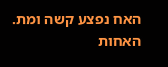האח נפצע קשה ומת. האחות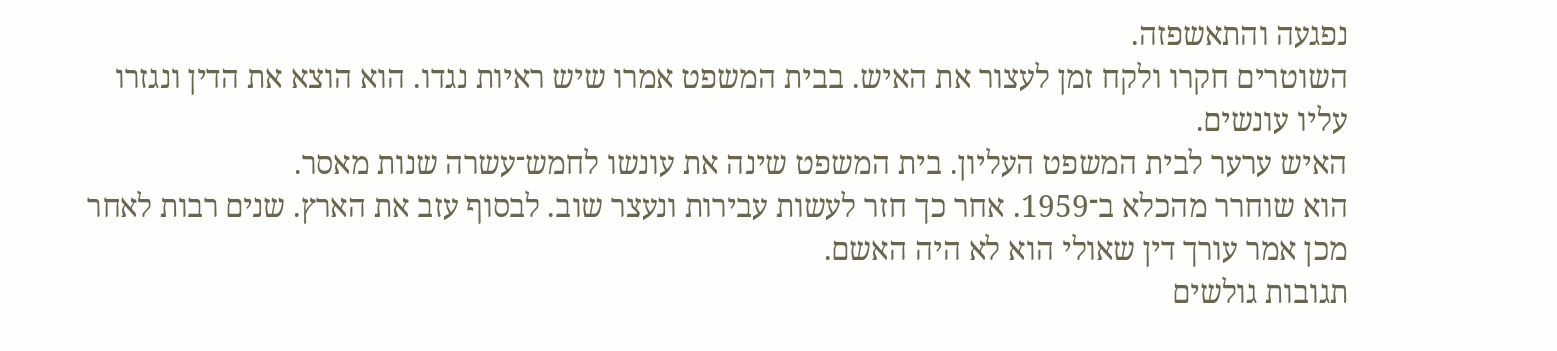נפגעה והתאשפזה.
השוטרים חקרו ולקח זמן לעצור את האיש. בבית המשפט אמרו שיש ראיות נגדו. הוא הוצא את הדין ונגזרו עליו עונשים.
האיש ערער לבית המשפט העליון. בית המשפט שינה את עונשו לחמש־עשרה שנות מאסר.
הוא שוחרר מהכלא ב־1959. אחר כך חזר לעשות עבירות ונעצר שוב. לבסוף עזב את הארץ. שנים רבות לאחר מכן אמר עורך דין שאולי הוא לא היה האשם.
תגובות גולשים